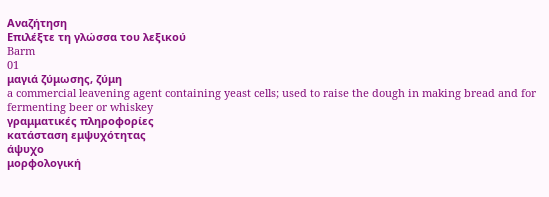Αναζήτηση
Επιλέξτε τη γλώσσα του λεξικού
Barm
01
μαγιά ζύμωσης, ζύμη
a commercial leavening agent containing yeast cells; used to raise the dough in making bread and for fermenting beer or whiskey
γραμματικές πληροφορίες
κατάσταση εμψυχότητας
άψυχο
μορφολογική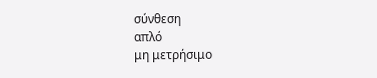σύνθεση
απλό
μη μετρήσιμο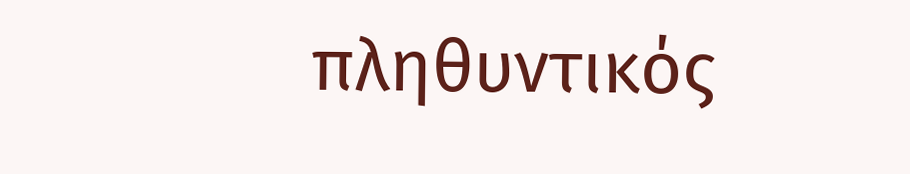πληθυντικός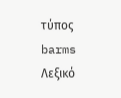τύπος
barms
Λεξικό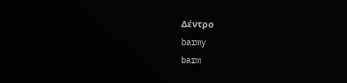Δέντρο
barmy
barm